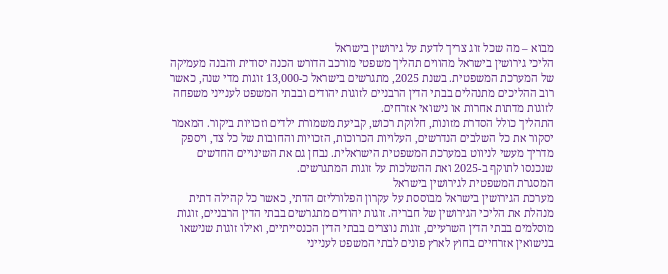מבוא – מה שכל זוג צריך לדעת על גירושין בישראל
הליכי גירושין בישראל מהווים תהליך משפטי מורכב הדורש הכנה יסודית והבנה מעמיקה של המערכת המשפטית. בשנת 2025, מתגרשים בישראל כ-13,000 זוגות מדי שנה, כאשר רוב ההליכים מתנהלים בבתי הדין הרבניים לזוגות יהודים ובבתי המשפט לענייני משפחה לזוגות מדתות אחרות או נישואי אזרחים.
התהליך כולל הסדרת מזונות, חלוקת רכוש, קביעת משמורת ילדים וזכויות ביקור. המאמר יסקור את כל השלבים הנדרשים, העלויות הכרוכות, הזכויות והחובות של כל צד, ויספק מדריך מעשי לניווט במערכת המשפטית הישראלית. נבחן גם את השינויים החדשים שנכנסו לתוקף ב-2025 ואת ההשלכות על זוגות המתגרשים.
המסגרת המשפטית לגירושין בישראל
מערכת הגירושין בישראל מבוססת על עקרון הפלורליזם הדתי, כאשר כל קהילה דתית מנהלת את הליכי הגירושין של חבריה. זוגות יהודים מתגרשים בבתי הדין הרבניים, זוגות מוסלמים בבתי הדין השרעיים, זוגות נוצרים בבתי הדין הכנסייתיים, ואילו זוגות שנישאו בנישואין אזרחיים בחוץ לארץ פונים לבתי המשפט לענייני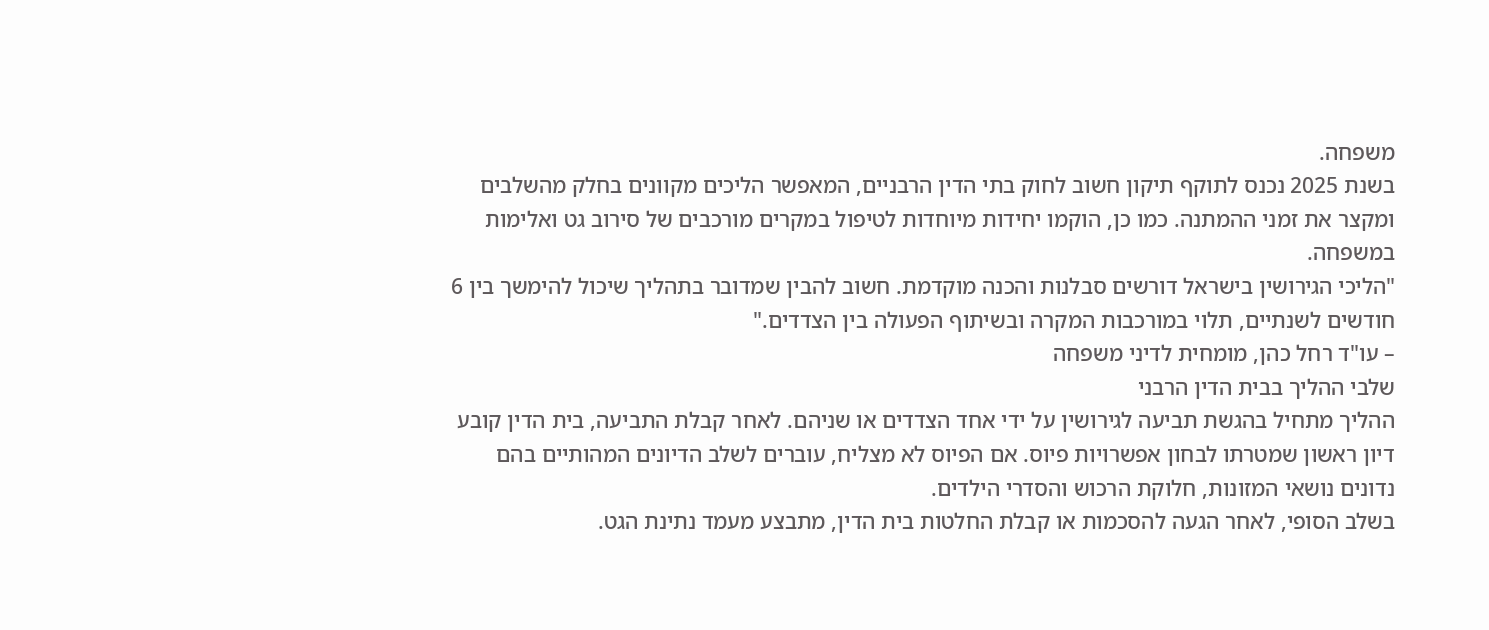משפחה.
בשנת 2025 נכנס לתוקף תיקון חשוב לחוק בתי הדין הרבניים, המאפשר הליכים מקוונים בחלק מהשלבים ומקצר את זמני ההמתנה. כמו כן, הוקמו יחידות מיוחדות לטיפול במקרים מורכבים של סירוב גט ואלימות במשפחה.
"הליכי הגירושין בישראל דורשים סבלנות והכנה מוקדמת. חשוב להבין שמדובר בתהליך שיכול להימשך בין 6 חודשים לשנתיים, תלוי במורכבות המקרה ובשיתוף הפעולה בין הצדדים."
– עו"ד רחל כהן, מומחית לדיני משפחה
שלבי ההליך בבית הדין הרבני
ההליך מתחיל בהגשת תביעה לגירושין על ידי אחד הצדדים או שניהם. לאחר קבלת התביעה, בית הדין קובע דיון ראשון שמטרתו לבחון אפשרויות פיוס. אם הפיוס לא מצליח, עוברים לשלב הדיונים המהותיים בהם נדונים נושאי המזונות, חלוקת הרכוש והסדרי הילדים.
בשלב הסופי, לאחר הגעה להסכמות או קבלת החלטות בית הדין, מתבצע מעמד נתינת הגט.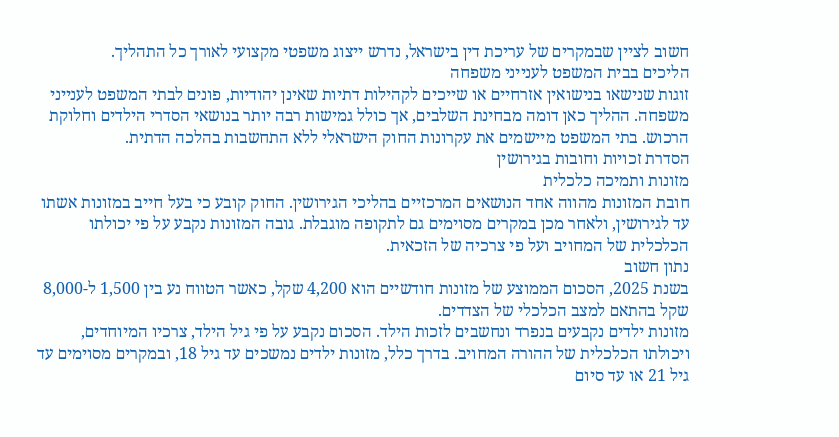חשוב לציין שבמקרים של עריכת דין בישראל, נדרש ייצוג משפטי מקצועי לאורך כל התהליך.
הליכים בבית המשפט לענייני משפחה
זוגות שנישאו בנישואין אזרחיים או שייכים לקהילות דתיות שאינן יהודיות, פונים לבתי המשפט לענייני משפחה. ההליך כאן דומה מבחינת השלבים, אך כולל גמישות רבה יותר בנושאי הסדרי הילדים וחלוקת הרכוש. בתי המשפט מיישמים את עקרונות החוק הישראלי ללא התחשבות בהלכה הדתית.
הסדרת זכויות וחובות בגירושין
מזונות ותמיכה כלכלית
חובת המזונות מהווה אחד הנושאים המרכזיים בהליכי הגירושין. החוק קובע כי בעל חייב במזונות אשתו עד לגירושין, ולאחר מכן במקרים מסוימים גם לתקופה מוגבלת. גובה המזונות נקבע על פי יכולתו הכלכלית של המחויב ועל פי צרכיה של הזכאית.
נתון חשוב
בשנת 2025, הסכום הממוצע של מזונות חודשיים הוא 4,200 שקל, כאשר הטווח נע בין 1,500 ל-8,000 שקל בהתאם למצב הכלכלי של הצדדים.
מזונות ילדים נקבעים בנפרד ונחשבים לזכות הילד. הסכום נקבע על פי גיל הילד, צרכיו המיוחדים, ויכולתו הכלכלית של ההורה המחויב. בדרך כלל, מזונות ילדים נמשכים עד גיל 18, ובמקרים מסוימים עד גיל 21 או עד סיום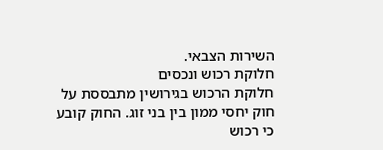השירות הצבאי.
חלוקת רכוש ונכסים
חלוקת הרכוש בגירושין מתבססת על חוק יחסי ממון בין בני זוג. החוק קובע כי רכוש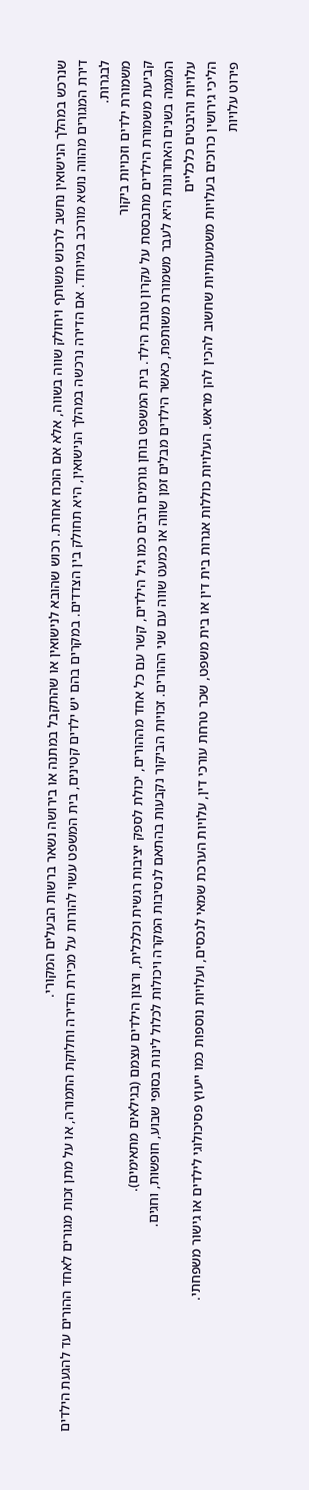שנרכש במהלך הנישואין נחשב לרכוש משותף ויחולק שווה בשווה, אלא אם הוכח אחרת. רכוש שהובא לנישואין או שהתקבל במתנה או בירושה נשאר ברשות הבעלים המקורי.
דירת המגורים מהווה נושא מורכב במיוחד. אם הדירה נרכשה במהלך הנישואין, היא תחולק בין הצדדים. במקרים בהם יש ילדים קטינים, בית המשפט עשוי להורות על מכירת הדירה וחלוקת התמורה, או על מתן זכות מגורים לאחד ההורים עד להגעת הילדים לבגרות.
משמורת ילדים וזכויות ביקור
קביעת משמורת הילדים מתבססת על עקרון טובת הילד. בית המשפט בוחן גורמים רבים כמו גיל הילדים, קשר עם כל אחד מההורים, יכולת לספק יציבות רגשית וכלכלית, ורצון הילדים עצמם (בגילאים מתאימים).
המגמה בשנים האחרונות היא לעבר משמורת משותפת, כאשר הילדים מבלים זמן שווה או כמעט שווה עם שני ההורים. זכויות הביקור נקבעות בהתאם לנסיבות המקרה ויכולות לכלול לינות בסופי שבוע, חופשות, וחגים.
עלויות והיבטים כלכליים
הליכי גירושין כרוכים בעלויות משמעותיות שחשוב להכין להן מראש. העלויות כוללות אגרות בית דין או בית משפט, שכר טרחת עורכי דין, עלויות הערכת שמאי לנכסים, ועלויות נוספות כמו ייעוץ פסיכולוגי לילדים או גישור משפחתי.
פירוט עלויות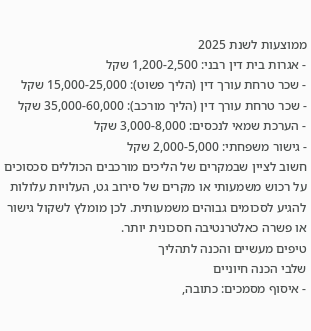ממוצעות לשנת 2025
- אגרות בית דין רבני: 1,200-2,500 שקל
- שכר טרחת עורך דין (הליך פשוט): 15,000-25,000 שקל
- שכר טרחת עורך דין (הליך מורכב): 35,000-60,000 שקל
- הערכת שמאי לנכסים: 3,000-8,000 שקל
- גישור משפחתי: 2,000-5,000 שקל
חשוב לציין שבמקרים של הליכים מורכבים הכוללים סכסוכים על רכוש משמעותי או מקרים של סירוב גט, העלויות עלולות להגיע לסכומים גבוהים משמעותית. לכן מומלץ לשקול גישור או פשרה כאלטרנטיבה חסכונית יותר.
טיפים מעשיים והכנה לתהליך
שלבי הכנה חיוניים
- איסוף מסמכים: כתובה,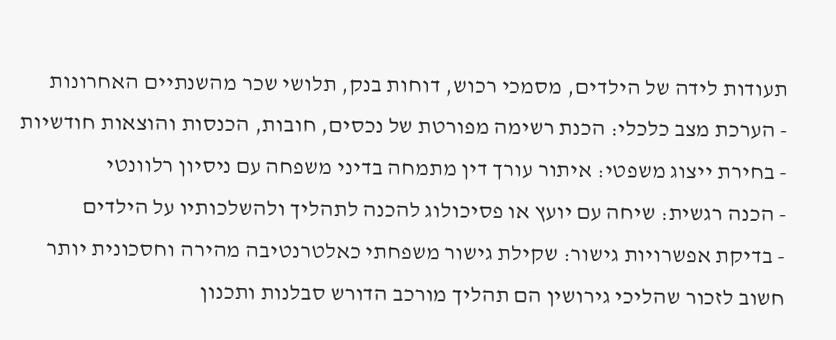תעודות לידה של הילדים, מסמכי רכוש, דוחות בנק, תלושי שכר מהשנתיים האחרונות
- הערכת מצב כלכלי: הכנת רשימה מפורטת של נכסים, חובות, הכנסות והוצאות חודשיות
- בחירת ייצוג משפטי: איתור עורך דין מתמחה בדיני משפחה עם ניסיון רלוונטי
- הכנה רגשית: שיחה עם יועץ או פסיכולוג להכנה לתהליך ולהשלכותיו על הילדים
- בדיקת אפשרויות גישור: שקילת גישור משפחתי כאלטרנטיבה מהירה וחסכונית יותר
חשוב לזכור שהליכי גירושין הם תהליך מורכב הדורש סבלנות ותכנון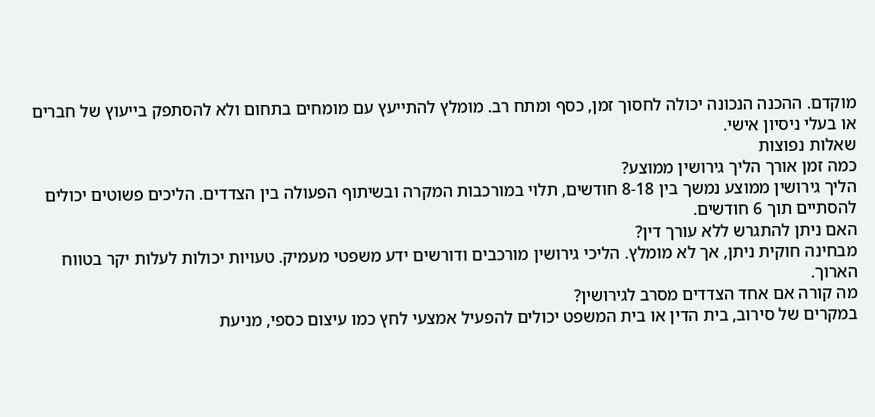מוקדם. ההכנה הנכונה יכולה לחסוך זמן, כסף ומתח רב. מומלץ להתייעץ עם מומחים בתחום ולא להסתפק בייעוץ של חברים או בעלי ניסיון אישי.
שאלות נפוצות
כמה זמן אורך הליך גירושין ממוצע?
הליך גירושין ממוצע נמשך בין 8-18 חודשים, תלוי במורכבות המקרה ובשיתוף הפעולה בין הצדדים. הליכים פשוטים יכולים להסתיים תוך 6 חודשים.
האם ניתן להתגרש ללא עורך דין?
מבחינה חוקית ניתן, אך לא מומלץ. הליכי גירושין מורכבים ודורשים ידע משפטי מעמיק. טעויות יכולות לעלות יקר בטווח הארוך.
מה קורה אם אחד הצדדים מסרב לגירושין?
במקרים של סירוב, בית הדין או בית המשפט יכולים להפעיל אמצעי לחץ כמו עיצום כספי, מניעת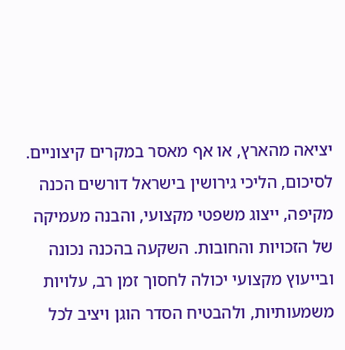יציאה מהארץ, או אף מאסר במקרים קיצוניים.
לסיכום, הליכי גירושין בישראל דורשים הכנה מקיפה, ייצוג משפטי מקצועי, והבנה מעמיקה של הזכויות והחובות. השקעה בהכנה נכונה ובייעוץ מקצועי יכולה לחסוך זמן רב, עלויות משמעותיות, ולהבטיח הסדר הוגן ויציב לכל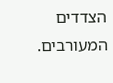הצדדים המעורבים.